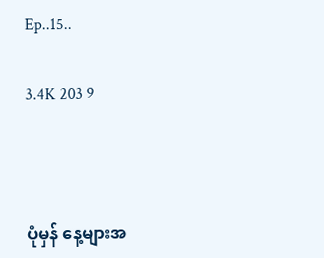Ep..15..

3.4K 203 9



ပုံမှန် နေ့များအ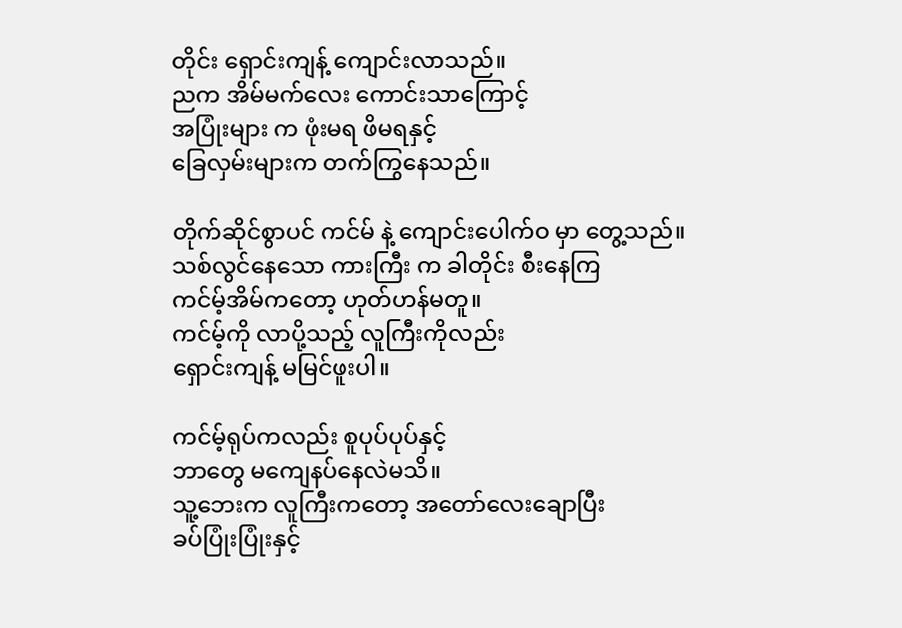တိုင်း ရှောင်းကျန့် ကျောင်းလာသည်။
ညက အိမ်မက်လေး ကောင်းသာကြောင့်
အပြုံးများ က ဖုံးမရ ဖိမရနှင့်
ခြေလှမ်းများက တက်ကြွနေသည်။

တိုက်ဆိုင်စွာပင် ကင်မ် နဲ့ ကျောင်းပေါက်ဝ မှာ တွေ့သည်။
သစ်လွင်နေသော ကားကြီး က ခါတိုင်း စီးနေကြ
ကင်မ့်အိမ်ကတော့ ဟုတ်ဟန်မတူ။
ကင်မ့်ကို လာပို့သည့် လူကြီးကိုလည်း
ရှောင်းကျန့် မမြင်ဖူးပါ။

ကင်မ့်ရုပ်ကလည်း စူပုပ်ပုပ်နှင့်
ဘာတွေ မကျေနပ်နေလဲမသိ။
သူ့ဘေးက လူကြီးကတော့ အတော်လေးချောပြီး
ခပ်ပြုံးပြုံးနှင့်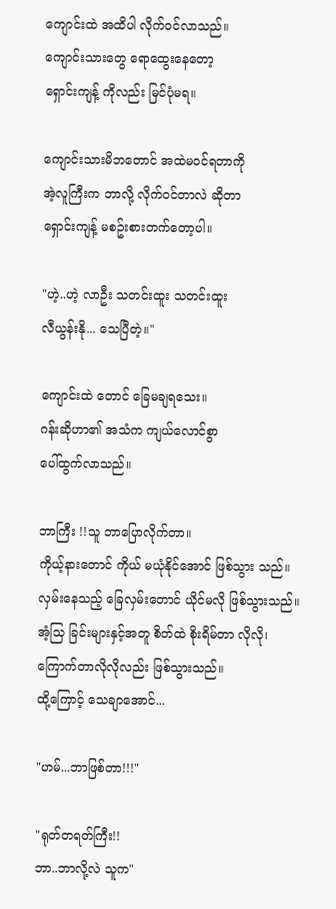ကျောင်းထဲ အထိပါ လိုက်ဝင်လာသည်။
ကျောင်းသားတွေ ရောထွေးနေတော့
ရှောင်းကျန့် ကိုလည်း မြင်ပုံမရ။

ကျောင်းသားမိဘတောင် အထဲမဝင်ရတာကို
အဲ့လူကြီးက ဘာလို့ လိုက်ဝင်တာလဲ ဆိုတာ
ရှောင်းကျန့် မစဥ်းစားတက်တော့ပါ။

"ဟဲ့..ဟဲ့ လာဦး သတင်းထူး သတင်းထူး
လီယွန်းနို... သေပြီတဲ့။"

ကျောင်းထဲ တောင် ခြေမချရသေး။
ဂန်းဆိုဟာ၏ အသံက ကျယ်လောင်စွာ
ပေါ်ထွက်လာသည်။

ဘာကြီး !!သူ ဘာပြောလိုက်တာ။
ကိုယ့်နားတောင် ကိုယ် မယုံနိုင်အောင် ဖြစ်သွား သည်။
လှမ်းနေသည့် ခြေလှမ်းတောင် ယိုင်မလို ဖြစ်သွားသည်။
အံ့သြ ခြင်းများနှင့်အတူ စိတ်ထဲ စိုးရိမ်တာ လိုလို၊ ကြောက်တာလိုလိုလည်း ဖြစ်သွားသည်။
ထို့ကြောင့် သေချာအောင်...

"ဟမ်...ဘာဖြစ်တာ!!!"

"ရုတ်တရတ်ကြီး!!
ဘာ..ဘာလို့လဲ သူက"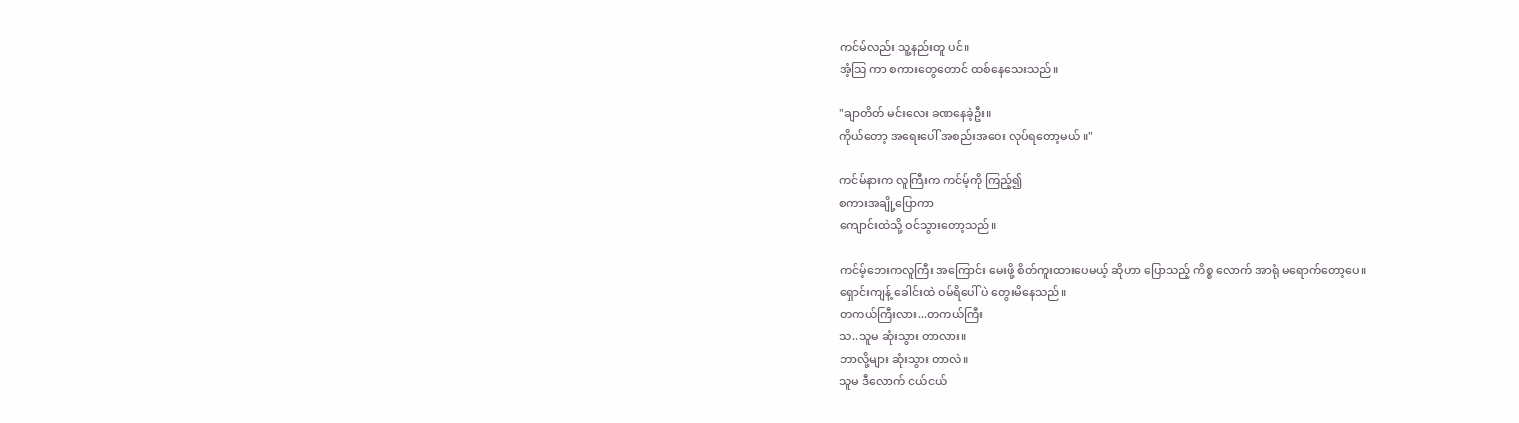ကင်မ်လည်း သူ့နည်းတူ ပင်။
အံ့သြ ကာ စကားတွေတောင် ထစ်နေသေးသည်။

"ချာတိတ် မင်းလေး ခဏနေခဲ့ဦး။
ကိုယ်တော့ အရေးပေါ် အစည်းအဝေး လုပ်ရတော့မယ် ။"

ကင်မ်နားက လူကြီးက ကင်မ့်ကို ကြည့်၍
စကားအချို့ပြောကာ
ကျောင်းထဲသို့ ဝင်သွားတော့သည်။

ကင်မ့်ဘေးကလူကြီး အကြောင်း မေးဖို့ စိတ်ကူးထားပေမယ့် ဆိုဟာ ပြောသည့် ကိစ္စ လောက် အာရုံ မရောက်တော့ပေ။
ရှောင်းကျန့် ခေါင်းထဲ ဝမ်ရိပေါ် ပဲ တွေးမိနေသည်။
တကယ်ကြီးလား...တကယ်ကြီး
သ..သူမ ဆုံးသွား တာလား။
ဘာလို့များ ဆုံးသွား တာလဲ။
သူမ ဒီလောက် ငယ်ငယ်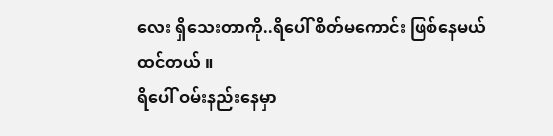လေး ရှိသေးတာကို..ရိပေါ် စိတ်မကောင်း ဖြစ်နေမယ် ထင်တယ် ။
ရိပေါ် ဝမ်းနည်းနေမှာ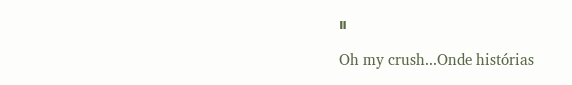။

Oh my crush...Onde histórias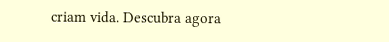criam vida. Descubra agora